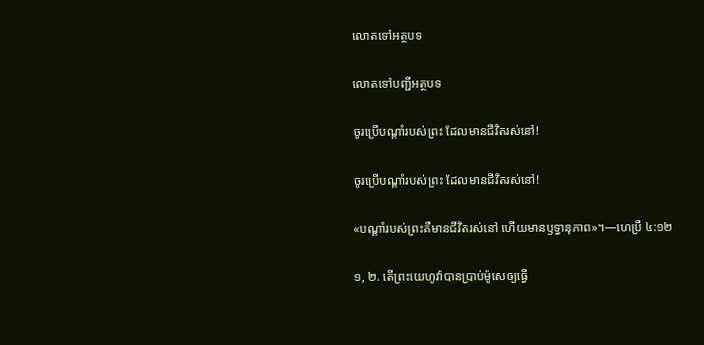លោតទៅអត្ថបទ

លោតទៅបញ្ជីអត្ថបទ

ចូរប្រើបណ្ដាំរបស់ព្រះ ដែលមានជីវិតរស់នៅ!

ចូរប្រើបណ្ដាំរបស់ព្រះ ដែលមានជីវិតរស់នៅ!

«បណ្ដាំរបស់ព្រះគឺមានជីវិតរស់នៅ ហើយមានឫទ្ធានុភាព»។—ហេប្រឺ ៤:១២

១, ២. តើព្រះយេហូវ៉ាបានប្រាប់ម៉ូសេឲ្យធ្វើ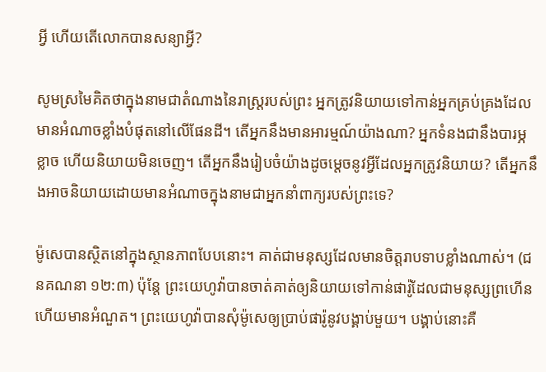អ្វី ហើយតើលោកបានសន្យាអ្វី?

សូមស្រមៃគិតថាក្នុងនាមជាតំណាងនៃរាស្ដ្ររបស់ព្រះ អ្នកត្រូវនិយាយទៅកាន់អ្នកគ្រប់គ្រងដែលមានអំណាចខ្លាំងបំផុតនៅលើផែនដី។ តើអ្នកនឹងមានអារម្មណ៍យ៉ាងណា? អ្នកទំនងជានឹងបារម្ភ ខ្លាច ហើយនិយាយមិនចេញ។ តើអ្នកនឹងរៀបចំយ៉ាងដូចម្ដេចនូវអ្វីដែលអ្នកត្រូវនិយាយ? តើអ្នកនឹងអាចនិយាយដោយមានអំណាចក្នុងនាមជាអ្នកនាំពាក្យរបស់ព្រះទេ?

ម៉ូសេបានស្ថិតនៅក្នុងស្ថានភាពបែបនោះ។ គាត់ជាមនុស្សដែលមានចិត្ដរាបទាបខ្លាំងណាស់។ (ជនគណនា ១២:៣) ប៉ុន្ដែ ព្រះយេហូវ៉ាបានចាត់គាត់ឲ្យនិយាយទៅកាន់ផារ៉ូដែលជាមនុស្សព្រហើន ហើយមានអំណួត។ ព្រះយេហូវ៉ាបានសុំម៉ូសេឲ្យប្រាប់ផារ៉ូនូវបង្គាប់មួយ។ បង្គាប់នោះគឺ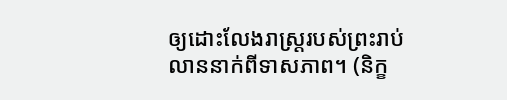ឲ្យដោះលែងរាស្ដ្ររបស់ព្រះរាប់លាននាក់ពីទាសភាព។ (និក្ខ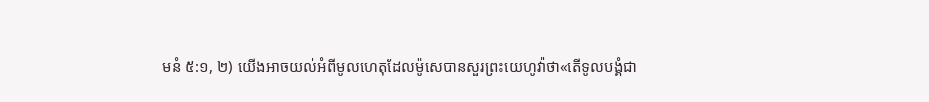មនំ ៥:១, ២) យើងអាចយល់អំពីមូលហេតុដែលម៉ូសេបានសួរព្រះយេហូវ៉ាថា«តើទូលបង្គំជា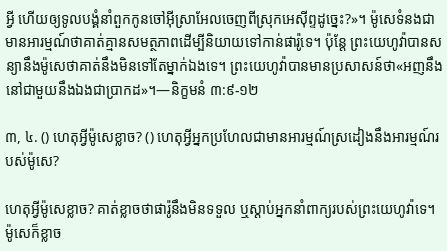អ្វី ហើយឲ្យទូលបង្គំនាំពួកកូនចៅអ៊ីស្រាអែលចេញពីស្រុកអេស៊ីព្ទដូច្នេះ?»។ ម៉ូសេទំនងជាមានអារម្មណ៍ថាគាត់គ្មានសមត្ថភាពដើម្បីនិយាយទៅកាន់ផារ៉ូទេ។ ប៉ុន្ដែ ព្រះយេហូវ៉ាបានសន្យានឹងម៉ូសេថាគាត់នឹងមិនទៅតែម្នាក់ឯងទេ។ ព្រះយេហូវ៉ាបានមានប្រសាសន៍ថា«អញនឹងនៅជាមួយនឹងឯងជាប្រាកដ»។—និក្ខមនំ ៣:៩-១២

៣, ៤. () ហេតុអ្វីម៉ូសេខ្លាច? () ហេតុអ្វីអ្នកប្រហែលជាមានអារម្មណ៍ស្រដៀងនឹងអារម្មណ៍របស់ម៉ូសេ?

ហេតុអ្វីម៉ូសេខ្លាច? គាត់ខ្លាចថាផារ៉ូនឹងមិនទទួល ឬស្ដាប់អ្នកនាំពាក្យរបស់ព្រះយេហូវ៉ាទេ។ ម៉ូសេក៏ខ្លាច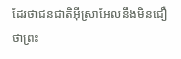ដែរថាជនជាតិអ៊ីស្រាអែលនឹងមិនជឿថាព្រះ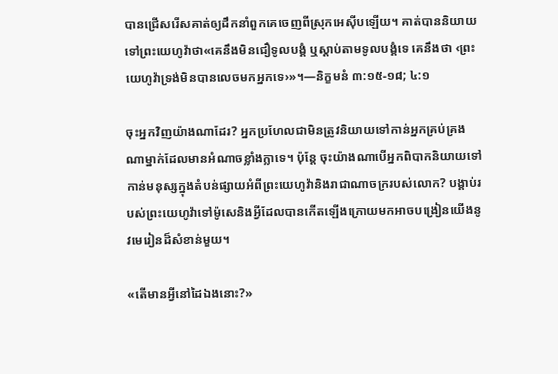បានជ្រើសរើសគាត់ឲ្យដឹកនាំពួកគេចេញពីស្រុកអេស៊ីបឡើយ។ គាត់បាននិយាយទៅព្រះយេហូវ៉ាថា«គេនឹងមិនជឿទូលបង្គំ ឬស្ដាប់តាមទូលបង្គំទេ គេនឹងថា ‹ព្រះយេហូវ៉ាទ្រង់មិនបានលេចមកអ្នកទេ›»។—និក្ខមនំ ៣:១៥-១៨; ៤:១

ចុះអ្នកវិញយ៉ាងណាដែរ? អ្នកប្រហែលជាមិនត្រូវនិយាយទៅកាន់អ្នកគ្រប់គ្រងណាម្នាក់ដែលមានអំណាចខ្លាំងក្លាទេ។ ប៉ុន្ដែ ចុះយ៉ាងណាបើអ្នកពិបាកនិយាយទៅកាន់មនុស្សក្នុងតំបន់ផ្សាយអំពីព្រះយេហូវ៉ានិងរាជាណាចក្ររបស់លោក? បង្គាប់របស់ព្រះយេហូវ៉ាទៅម៉ូសេនិងអ្វីដែលបានកើតឡើងក្រោយមកអាចបង្រៀនយើងនូវមេរៀនដ៏សំខាន់មួយ។

«តើមានអ្វីនៅដៃឯងនោះ?»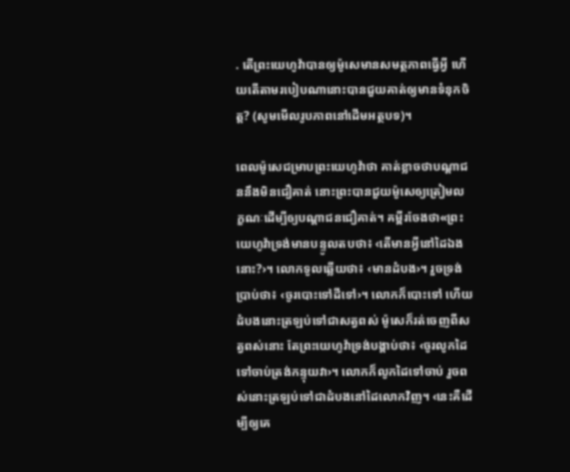. តើព្រះយេហូវ៉ាបានឲ្យម៉ូសេមានសមត្ថភាពធ្វើអ្វី ហើយតើតាមរបៀបណានោះបានជួយគាត់ឲ្យមានទំនុកចិត្ដ? (សូមមើលរូបភាពនៅដើមអត្ថបទ)។

ពេលម៉ូសេជម្រាបព្រះយេហូវ៉ាថា គាត់ខ្លាចថាបណ្ដាជននឹងមិនជឿគាត់ នោះព្រះបានជួយម៉ូសេឲ្យត្រៀមលក្ខណៈដើម្បីឲ្យបណ្ដាជនជឿគាត់។ គម្ពីរចែងថា«ព្រះយេហូវ៉ាទ្រង់មានបន្ទូលតបថា៖ ‹តើមានអ្វីនៅដៃឯងនោះ?›។ លោកទូលឆ្លើយថា៖ ‹មានដំបង›។ រួចទ្រង់ប្រាប់ថា៖ ‹ចូរបោះទៅដីទៅ›។ លោកក៏បោះទៅ ហើយដំបងនោះត្រឡប់ទៅជាសត្វពស់ ម៉ូសេក៏រត់ចេញពីសត្វពស់នោះ តែព្រះយេហូវ៉ាទ្រង់បង្គាប់ថា៖ ‹ចូរលូកដៃទៅចាប់ត្រង់កន្ទុយវា›។ លោកក៏លូកដៃទៅចាប់ រួចពស់នោះត្រឡប់ទៅជាដំបងនៅដៃលោកវិញ។ ‹នេះគឺដើម្បីឲ្យគេ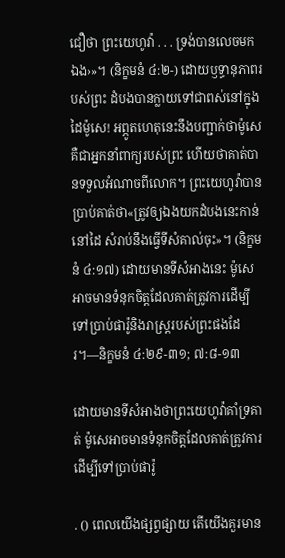ជឿថា ព្រះយេហូវ៉ា . . . ទ្រង់បានលេចមកឯង›»។ (និក្ខមនំ ៤:២-) ដោយឫទ្ធានុភាពរបស់ព្រះ ដំបងបានក្លាយទៅជាពស់នៅក្នុងដៃម៉ូសេ! អព្ភូតហេតុនេះនឹងបញ្ជាក់ថាម៉ូសេគឺជាអ្នកនាំពាក្យរបស់ព្រះ ហើយថាគាត់បានទទួលអំណាចពីលោក។ ព្រះយេហូវ៉ាបានប្រាប់គាត់ថា«ត្រូវឲ្យឯងយកដំបងនេះកាន់នៅដៃ សំរាប់នឹងធ្វើទីសំគាល់ចុះ»។ (និក្ខមនំ ៤:១៧) ដោយមានទីសំអាងនេះ ម៉ូសេអាចមានទំនុកចិត្ដដែលគាត់ត្រូវការដើម្បីទៅប្រាប់ផារ៉ូនិងរាស្ដ្ររបស់ព្រះផងដែរ។—និក្ខមនំ ៤:២៩-៣១; ៧:៨-១៣

ដោយមានទីសំអាងថាព្រះយេហូវ៉ាគាំទ្រគាត់ ម៉ូសេអាចមានទំនុកចិត្ដដែលគាត់ត្រូវការ ដើម្បីទៅប្រាប់ផារ៉ូ

. () ពេលយើងផ្សព្វផ្សាយ តើយើងគួរមាន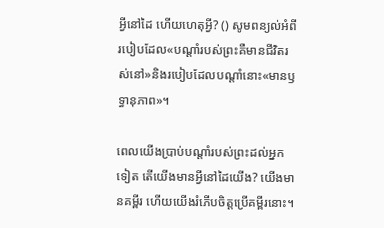អ្វីនៅដៃ ហើយហេតុអ្វី? () សូមពន្យល់អំពីរបៀបដែល«បណ្ដាំរបស់ព្រះគឺមានជីវិតរស់នៅ»និងរបៀបដែលបណ្ដាំនោះ«មានឫទ្ធានុភាព»។

ពេលយើងប្រាប់បណ្ដាំរបស់ព្រះដល់អ្នកទៀត តើយើងមានអ្វីនៅដៃយើង? យើងមានគម្ពីរ ហើយយើងរំភើបចិត្ដប្រើគម្ពីរនោះ។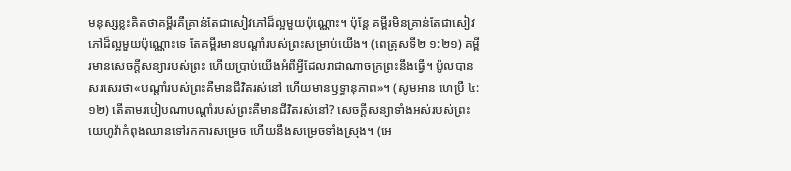មនុស្សខ្លះគិតថាគម្ពីរគឺគ្រាន់តែជាសៀវភៅដ៏ល្អមួយប៉ុណ្ណោះ។ ប៉ុន្ដែ គម្ពីរមិនគ្រាន់តែជាសៀវភៅដ៏ល្អមួយប៉ុណ្ណោះទេ តែគម្ពីរមានបណ្ដាំរបស់ព្រះសម្រាប់យើង។ (ពេត្រុសទី២ ១:២១) គម្ពីរមានសេចក្ដីសន្យារបស់ព្រះ ហើយប្រាប់យើងអំពីអ្វីដែលរាជាណាចក្រព្រះនឹងធ្វើ។ ប៉ូលបានសរសេរថា«បណ្ដាំរបស់ព្រះគឺមានជីវិតរស់នៅ ហើយមានឫទ្ធានុភាព»។ (សូមអាន ហេប្រឺ ៤:១២) តើតាមរបៀបណាបណ្ដាំរបស់ព្រះគឺមានជីវិតរស់នៅ? សេចក្ដីសន្យាទាំងអស់របស់ព្រះយេហូវ៉ាកំពុងឈានទៅរកការសម្រេច ហើយនឹងសម្រេចទាំងស្រុង។ (អេ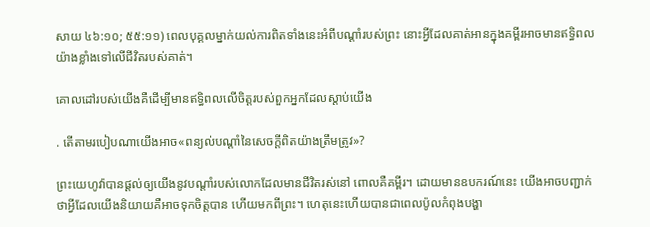សាយ ៤៦:១០; ៥៥:១១) ពេលបុគ្គលម្នាក់យល់ការពិតទាំងនេះអំពីបណ្ដាំរបស់ព្រះ នោះអ្វីដែលគាត់អានក្នុងគម្ពីរអាចមានឥទ្ធិពលយ៉ាងខ្លាំងទៅលើជីវិតរបស់គាត់។

គោលដៅរបស់យើងគឺដើម្បីមានឥទ្ធិពលលើចិត្ដរបស់ពួកអ្នកដែលស្ដាប់យើង

. តើតាមរបៀបណាយើងអាច«ពន្យល់បណ្ដាំនៃសេចក្ដីពិតយ៉ាងត្រឹមត្រូវ»?

ព្រះយេហូវ៉ាបានផ្ដល់ឲ្យយើងនូវបណ្ដាំរបស់លោកដែលមានជីវិតរស់នៅ ពោលគឺគម្ពីរ។ ដោយមានឧបករណ៍នេះ យើងអាចបញ្ជាក់ថាអ្វីដែលយើងនិយាយគឺអាចទុកចិត្ដបាន ហើយមកពីព្រះ។ ហេតុនេះហើយបានជាពេលប៉ូលកំពុងបង្ហា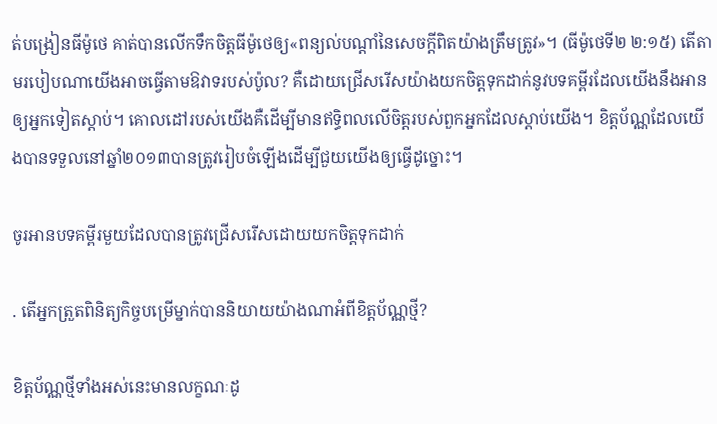ត់បង្រៀនធីម៉ូថេ គាត់បានលើកទឹកចិត្ដធីម៉ូថេឲ្យ«ពន្យល់បណ្ដាំនៃសេចក្ដីពិតយ៉ាងត្រឹមត្រូវ»។ (ធីម៉ូថេទី២ ២:១៥) តើតាមរបៀបណាយើងអាចធ្វើតាមឱវាទរបស់ប៉ូល? គឺដោយជ្រើសរើសយ៉ាងយកចិត្ដទុកដាក់នូវបទគម្ពីរដែលយើងនឹងអានឲ្យអ្នកទៀតស្ដាប់។ គោលដៅរបស់យើងគឺដើម្បីមានឥទ្ធិពលលើចិត្ដរបស់ពួកអ្នកដែលស្ដាប់យើង។ ខិត្ដប័ណ្ណដែលយើងបានទទួលនៅឆ្នាំ២០១៣បានត្រូវរៀបចំឡើងដើម្បីជួយយើងឲ្យធ្វើដូច្នោះ។

ចូរអានបទគម្ពីរមួយដែលបានត្រូវជ្រើសរើសដោយយកចិត្ដទុកដាក់

. តើអ្នកត្រួតពិនិត្យកិច្ចបម្រើម្នាក់បាននិយាយយ៉ាងណាអំពីខិត្ដប័ណ្ណថ្មី?

ខិត្ដប័ណ្ណថ្មីទាំងអស់នេះមានលក្ខណៈដូ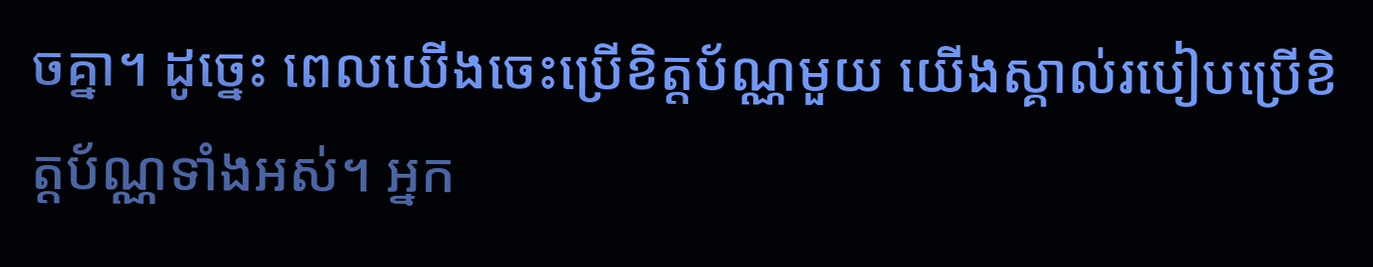ចគ្នា។ ដូច្នេះ ពេលយើងចេះប្រើខិត្ដប័ណ្ណមួយ យើងស្គាល់របៀបប្រើខិត្ដប័ណ្ណទាំងអស់។ អ្នក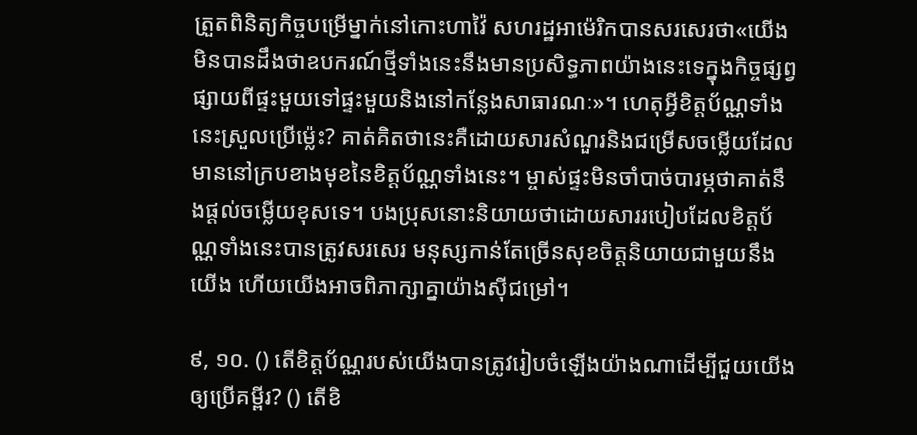ត្រួតពិនិត្យកិច្ចបម្រើម្នាក់នៅកោះហាវ៉ៃ សហរដ្ឋអាម៉េរិកបានសរសេរថា«យើងមិនបានដឹងថាឧបករណ៍ថ្មីទាំងនេះនឹងមានប្រសិទ្ធភាពយ៉ាងនេះទេក្នុងកិច្ចផ្សព្វផ្សាយពីផ្ទះមួយទៅផ្ទះមួយនិងនៅកន្លែងសាធារណៈ»។ ហេតុអ្វីខិត្ដប័ណ្ណទាំងនេះស្រួលប្រើម៉្លេះ? គាត់គិតថានេះគឺដោយសារសំណួរនិងជម្រើសចម្លើយដែលមាននៅក្របខាងមុខនៃខិត្ដប័ណ្ណទាំងនេះ។ ម្ចាស់ផ្ទះមិនចាំបាច់បារម្ភថាគាត់នឹងផ្ដល់ចម្លើយខុសទេ។ បងប្រុសនោះនិយាយថាដោយសាររបៀបដែលខិត្ដប័ណ្ណទាំងនេះបានត្រូវសរសេរ មនុស្សកាន់តែច្រើនសុខចិត្ដនិយាយជាមួយនឹងយើង ហើយយើងអាចពិភាក្សាគ្នាយ៉ាងស៊ីជម្រៅ។

៩, ១០. () តើខិត្ដប័ណ្ណរបស់យើងបានត្រូវរៀបចំឡើងយ៉ាងណាដើម្បីជួយយើងឲ្យប្រើគម្ពីរ? () តើខិ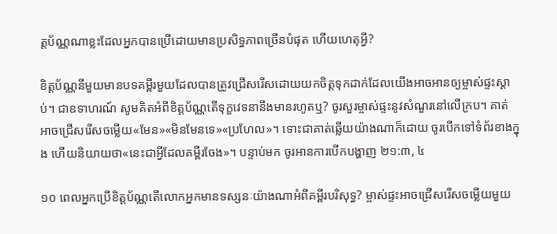ត្ដប័ណ្ណណាខ្លះដែលអ្នកបានប្រើដោយមានប្រសិទ្ធភាពច្រើនបំផុត ហើយហេតុអ្វី?

ខិត្ដប័ណ្ណនីមួយមានបទគម្ពីរមួយដែលបានត្រូវជ្រើសរើសដោយយកចិត្ដទុកដាក់ដែលយើងអាចអានឲ្យម្ចាស់ផ្ទះស្ដាប់។ ជាឧទាហរណ៍ សូមគិតអំពីខិត្ដប័ណ្ណតើទុក្ខវេទនានឹងមានរហូតឬ? ចូរសួរម្ចាស់ផ្ទះនូវសំណួរនៅលើក្រប។ គាត់អាចជ្រើសរើសចម្លើយ«មែន»«មិនមែនទេ»«ប្រហែល»។ ទោះជាគាត់ឆ្លើយយ៉ាងណាក៏ដោយ ចូរបើកទៅទំព័រខាងក្នុង ហើយនិយាយថា«នេះជាអ្វីដែលគម្ពីរចែង»។ បន្ទាប់មក ចូរអានការបើកបង្ហាញ ២១:៣, ៤

១០ ពេលអ្នកប្រើខិត្ដប័ណ្ណតើលោកអ្នកមានទស្សនៈយ៉ាងណាអំពីគម្ពីរបរិសុទ្ធ? ម្ចាស់ផ្ទះអាចជ្រើសរើសចម្លើយមួយ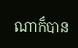ណាក៏បាន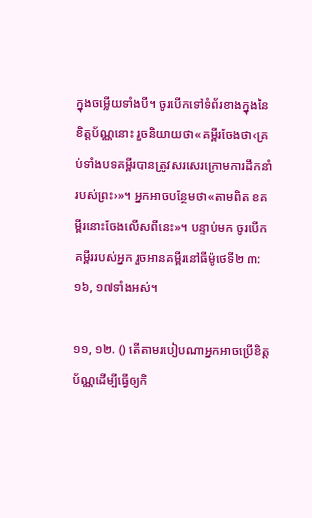ក្នុងចម្លើយទាំងបី។ ចូរបើកទៅទំព័រខាងក្នុងនៃខិត្ដប័ណ្ណនោះ រួចនិយាយថា«គម្ពីរចែងថា‹គ្រប់ទាំងបទគម្ពីរបានត្រូវសរសេរក្រោមការដឹកនាំរបស់ព្រះ›»។ អ្នកអាចបន្ថែមថា«តាមពិត ខគម្ពីរនោះចែងលើសពីនេះ»។ បន្ទាប់មក ចូរបើកគម្ពីររបស់អ្នក រួចអានគម្ពីរនៅធីម៉ូថេទី២ ៣:១៦, ១៧ទាំងអស់។

១១, ១២. () តើតាមរបៀបណាអ្នកអាចប្រើខិត្ដប័ណ្ណដើម្បីធ្វើឲ្យកិ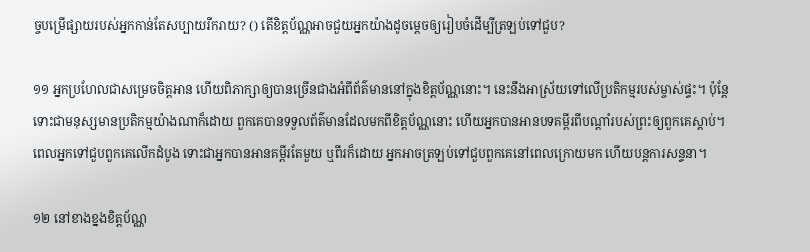ច្ចបម្រើផ្សាយរបស់អ្នកកាន់តែសប្បាយរីករាយ? () តើខិត្ដប័ណ្ណអាចជួយអ្នកយ៉ាងដូចម្ដេចឲ្យរៀបចំដើម្បីត្រឡប់ទៅជួប?

១១ អ្នកប្រហែលជាសម្រេចចិត្ដអាន ហើយពិភាក្សាឲ្យបានច្រើនជាងអំពីព័ត៌មាននៅក្នុងខិត្ដប័ណ្ណនោះ។ នេះនឹងអាស្រ័យទៅលើប្រតិកម្មរបស់ម្ចាស់ផ្ទះ។ ប៉ុន្ដែទោះជាមនុស្សមានប្រតិកម្មយ៉ាងណាក៏ដោយ ពួកគេបានទទួលព័ត៌មានដែលមកពីខិត្ដប័ណ្ណនោះ ហើយអ្នកបានអានបទគម្ពីរពីបណ្ដាំរបស់ព្រះឲ្យពួកគេស្ដាប់។ ពេលអ្នកទៅជួបពួកគេលើកដំបូង ទោះជាអ្នកបានអានគម្ពីរតែមួយ ឬពីរក៏ដោយ អ្នកអាចត្រឡប់ទៅជួបពួកគេនៅពេលក្រោយមក ហើយបន្ដការសន្ទនា។

១២ នៅខាងខ្នងខិត្ដប័ណ្ណ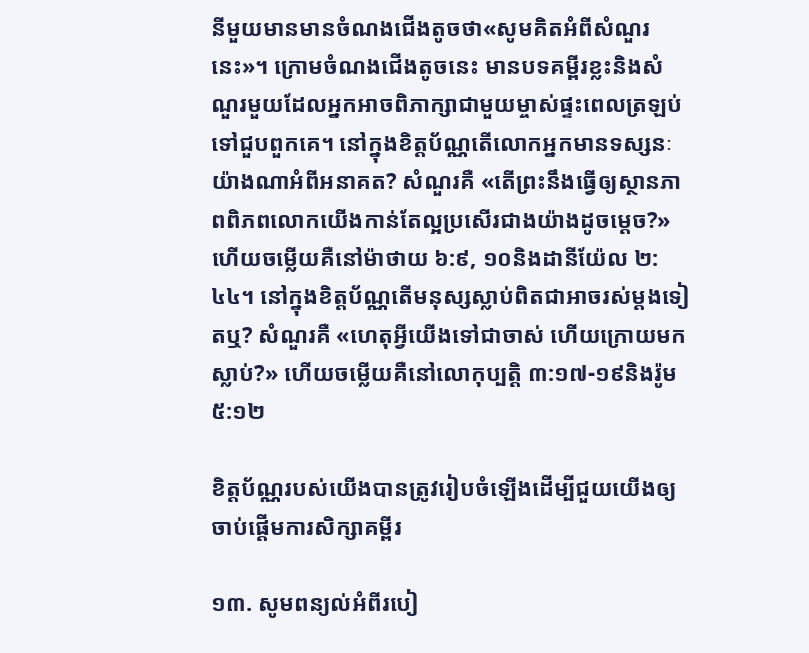នីមួយមានមានចំណងជើងតូចថា«សូមគិតអំពីសំណួរនេះ»។ ក្រោមចំណងជើងតូចនេះ មានបទគម្ពីរខ្លះនិងសំណួរមួយដែលអ្នកអាចពិភាក្សាជាមួយម្ចាស់ផ្ទះពេលត្រឡប់ទៅជួបពួកគេ។ នៅក្នុងខិត្ដប័ណ្ណតើលោកអ្នកមានទស្សនៈយ៉ាងណាអំពីអនាគត? សំណួរគឺ «តើព្រះនឹងធ្វើឲ្យស្ថានភាពពិភពលោកយើងកាន់តែល្អប្រសើរជាងយ៉ាងដូចម្ដេច?» ហើយចម្លើយគឺនៅម៉ាថាយ ៦:៩, ១០និងដានីយ៉ែល ២:៤៤។ នៅក្នុងខិត្ដប័ណ្ណតើមនុស្សស្លាប់ពិតជាអាចរស់ម្ដងទៀតឬ? សំណួរគឺ «ហេតុអ្វីយើងទៅជាចាស់ ហើយក្រោយមកស្លាប់?» ហើយចម្លើយគឺនៅលោកុប្បត្ដិ ៣:១៧-១៩និងរ៉ូម ៥:១២

ខិត្ដប័ណ្ណរបស់យើងបានត្រូវរៀបចំឡើងដើម្បីជួយយើងឲ្យចាប់ផ្ដើមការសិក្សាគម្ពីរ

១៣. សូមពន្យល់អំពីរបៀ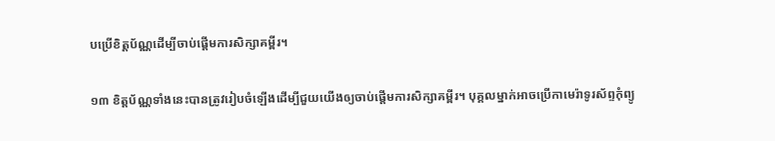បប្រើខិត្ដប័ណ្ណដើម្បីចាប់ផ្ដើមការសិក្សាគម្ពីរ។

១៣ ខិត្ដប័ណ្ណទាំងនេះបានត្រូវរៀបចំឡើងដើម្បីជួយយើងឲ្យចាប់ផ្ដើមការសិក្សាគម្ពីរ។ បុគ្គលម្នាក់អាចប្រើកាមេរ៉ាទូរស័ព្ទកុំព្យូ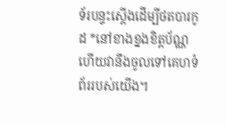ទ័របន្ទះស្ដើងដើម្បីថតបារកូដ *នៅខាងខ្នងខិត្ដប័ណ្ណ ហើយវានឹងចូលទៅគេហទំព័ររបស់យើង។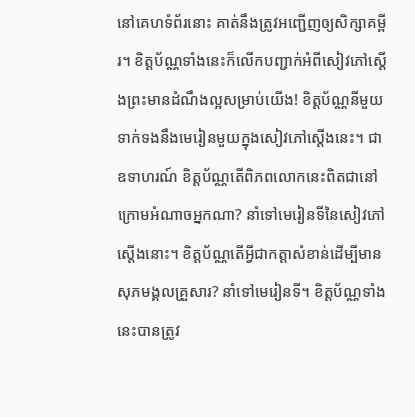នៅគេហទំព័រនោះ គាត់នឹងត្រូវអញ្ជើញឲ្យសិក្សាគម្ពីរ។ ខិត្ដប័ណ្ណទាំងនេះក៏លើកបញ្ជាក់អំពីសៀវភៅស្ដើងព្រះមានដំណឹងល្អសម្រាប់យើង! ខិត្ដប័ណ្ណនីមួយទាក់ទងនឹងមេរៀនមួយក្នុងសៀវភៅស្ដើងនេះ។ ជាឧទាហរណ៍ ខិត្ដប័ណ្ណតើពិភពលោកនេះពិតជានៅក្រោមអំណាចអ្នកណា? នាំទៅមេរៀនទីនៃសៀវភៅស្ដើងនោះ។ ខិត្ដប័ណ្ណតើអ្វីជាកត្ដាសំខាន់ដើម្បីមានសុភមង្គលគ្រួសារ? នាំទៅមេរៀនទី។ ខិត្ដប័ណ្ណទាំងនេះបានត្រូវ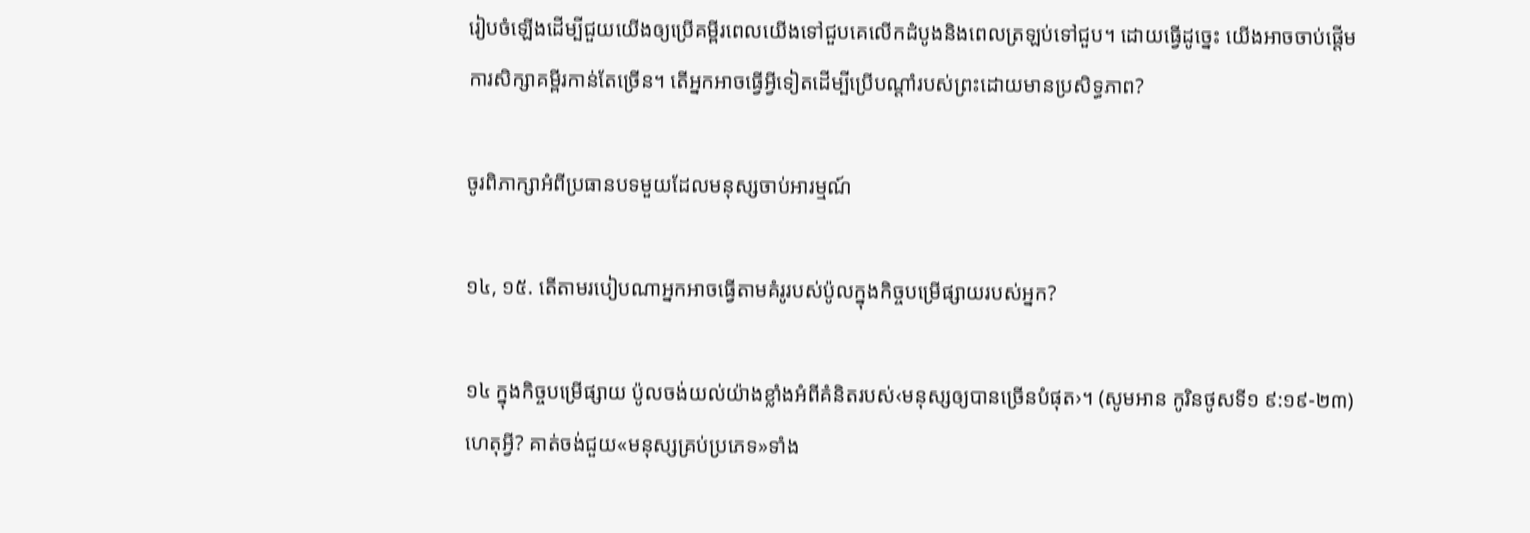រៀបចំឡើងដើម្បីជួយយើងឲ្យប្រើគម្ពីរពេលយើងទៅជួបគេលើកដំបូងនិងពេលត្រឡប់ទៅជួប។ ដោយធ្វើដូច្នេះ យើងអាចចាប់ផ្ដើមការសិក្សាគម្ពីរកាន់តែច្រើន។ តើអ្នកអាចធ្វើអ្វីទៀតដើម្បីប្រើបណ្ដាំរបស់ព្រះដោយមានប្រសិទ្ធភាព?

ចូរពិភាក្សាអំពីប្រធានបទមួយដែលមនុស្សចាប់អារម្មណ៍

១៤, ១៥. តើតាមរបៀបណាអ្នកអាចធ្វើតាមគំរូរបស់ប៉ូលក្នុងកិច្ចបម្រើផ្សាយរបស់អ្នក?

១៤ ក្នុងកិច្ចបម្រើផ្សាយ ប៉ូលចង់យល់យ៉ាងខ្លាំងអំពីគំនិតរបស់‹មនុស្សឲ្យបានច្រើនបំផុត›។ (សូមអាន កូរិនថូសទី១ ៩:១៩-២៣) ហេតុអ្វី? គាត់ចង់ជួយ«មនុស្សគ្រប់ប្រភេទ»ទាំង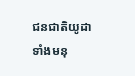ជនជាតិយូដាទាំងមនុ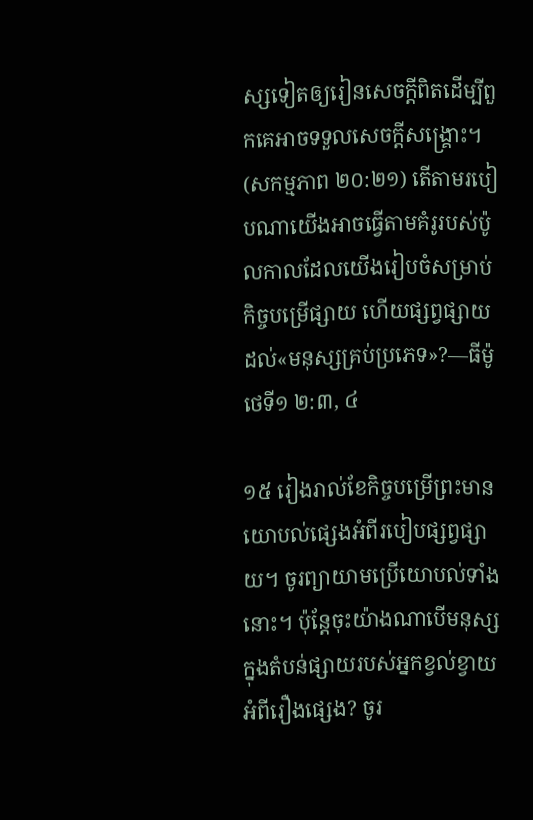ស្សទៀតឲ្យរៀនសេចក្ដីពិតដើម្បីពួកគេអាចទទួលសេចក្ដីសង្គ្រោះ។ (សកម្មភាព ២០:២១) តើតាមរបៀបណាយើងអាចធ្វើតាមគំរូរបស់ប៉ូលកាលដែលយើងរៀបចំសម្រាប់កិច្ចបម្រើផ្សាយ ហើយផ្សព្វផ្សាយដល់«មនុស្សគ្រប់ប្រភេទ»?—ធីម៉ូថេទី១ ២:៣, ៤

១៥ រៀងរាល់ខែកិច្ចបម្រើព្រះមានយោបល់ផ្សេងអំពីរបៀបផ្សព្វផ្សាយ។ ចូរព្យាយាមប្រើយោបល់ទាំងនោះ។ ប៉ុន្ដែចុះយ៉ាងណាបើមនុស្សក្នុងតំបន់ផ្សាយរបស់អ្នកខ្វល់ខ្វាយអំពីរឿងផ្សេង? ចូរ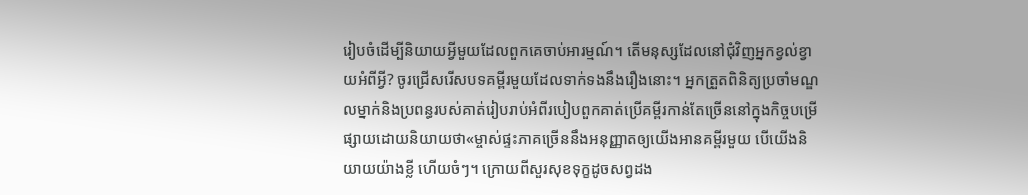រៀបចំដើម្បីនិយាយអ្វីមួយដែលពួកគេចាប់អារម្មណ៍។ តើមនុស្សដែលនៅជុំវិញអ្នកខ្វល់ខ្វាយអំពីអ្វី? ចូរជ្រើសរើសបទគម្ពីរមួយដែលទាក់ទងនឹងរឿងនោះ។ អ្នកត្រួតពិនិត្យប្រចាំមណ្ឌលម្នាក់និងប្រពន្ធរបស់គាត់រៀបរាប់អំពីរបៀបពួកគាត់ប្រើគម្ពីរកាន់តែច្រើននៅក្នុងកិច្ចបម្រើផ្សាយដោយនិយាយថា«ម្ចាស់ផ្ទះភាគច្រើននឹងអនុញ្ញាតឲ្យយើងអានគម្ពីរមួយ បើយើងនិយាយយ៉ាងខ្លី ហើយចំៗ។ ក្រោយពីសួរសុខទុក្ខដូចសព្វដង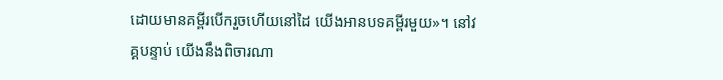ដោយមានគម្ពីរបើករួចហើយនៅដៃ យើងអានបទគម្ពីរមួយ»។ នៅវគ្គបន្ទាប់ យើងនឹងពិចារណា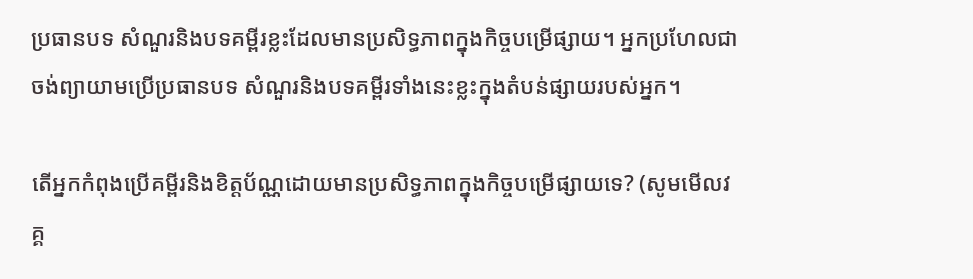ប្រធានបទ សំណួរនិងបទគម្ពីរខ្លះដែលមានប្រសិទ្ធភាពក្នុងកិច្ចបម្រើផ្សាយ។ អ្នកប្រហែលជាចង់ព្យាយាមប្រើប្រធានបទ សំណួរនិងបទគម្ពីរទាំងនេះខ្លះក្នុងតំបន់ផ្សាយរបស់អ្នក។

តើអ្នកកំពុងប្រើគម្ពីរនិងខិត្ដប័ណ្ណដោយមានប្រសិទ្ធភាពក្នុងកិច្ចបម្រើផ្សាយទេ? (សូមមើលវគ្គ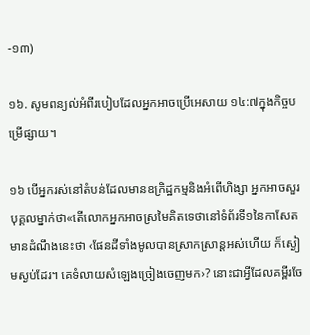-១៣)

១៦. សូមពន្យល់អំពីរបៀបដែលអ្នកអាចប្រើអេសាយ ១៤:៧ក្នុងកិច្ចបម្រើផ្សាយ។

១៦ បើអ្នករស់នៅតំបន់ដែលមានឧក្រិដ្ឋកម្មនិងអំពើហិង្សា អ្នកអាចសួរបុគ្គលម្នាក់ថា«តើលោកអ្នកអាចស្រមៃគិតទេថានៅទំព័រទី១នៃកាសែតមានដំណឹងនេះថា ‹ផែនដីទាំងមូលបានស្រាកស្រាន្ដអស់ហើយ ក៏ស្ងៀមស្ងប់ដែរ។ គេទំលាយសំឡេងច្រៀងចេញមក›? នោះជាអ្វីដែលគម្ពីរចែ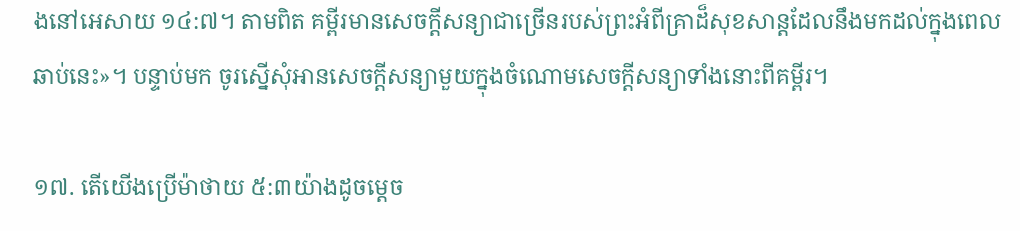ងនៅអេសាយ ១៤:៧។ តាមពិត គម្ពីរមានសេចក្ដីសន្យាជាច្រើនរបស់ព្រះអំពីគ្រាដ៏សុខសាន្ដដែលនឹងមកដល់ក្នុងពេលឆាប់នេះ»។ បន្ទាប់មក ចូរស្នើសុំអានសេចក្ដីសន្យាមួយក្នុងចំណោមសេចក្ដីសន្យាទាំងនោះពីគម្ពីរ។

១៧. តើយើងប្រើម៉ាថាយ ៥:៣យ៉ាងដូចម្ដេច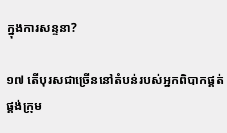ក្នុងការសន្ទនា?

១៧ តើបុរសជាច្រើននៅតំបន់របស់អ្នកពិបាកផ្គត់ផ្គង់ក្រុម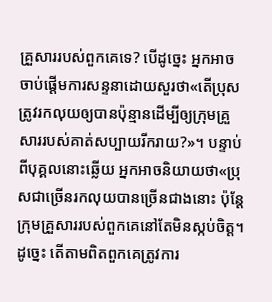គ្រួសាររបស់ពួកគេទេ? បើដូច្នេះ អ្នកអាចចាប់ផ្ដើមការសន្ទនាដោយសួរថា«តើប្រុសត្រូវរកលុយឲ្យបានប៉ុន្មានដើម្បីឲ្យក្រុមគ្រួសាររបស់គាត់សប្បាយរីករាយ?»។ បន្ទាប់ពីបុគ្គលនោះឆ្លើយ អ្នកអាចនិយាយថា«ប្រុសជាច្រើនរកលុយបានច្រើនជាងនោះ ប៉ុន្ដែក្រុមគ្រួសាររបស់ពួកគេនៅតែមិនស្កប់ចិត្ដ។ ដូច្នេះ តើតាមពិតពួកគេត្រូវការ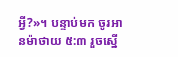អ្វី?»។ បន្ទាប់មក ចូរអានម៉ាថាយ ៥:៣ រួចស្នើ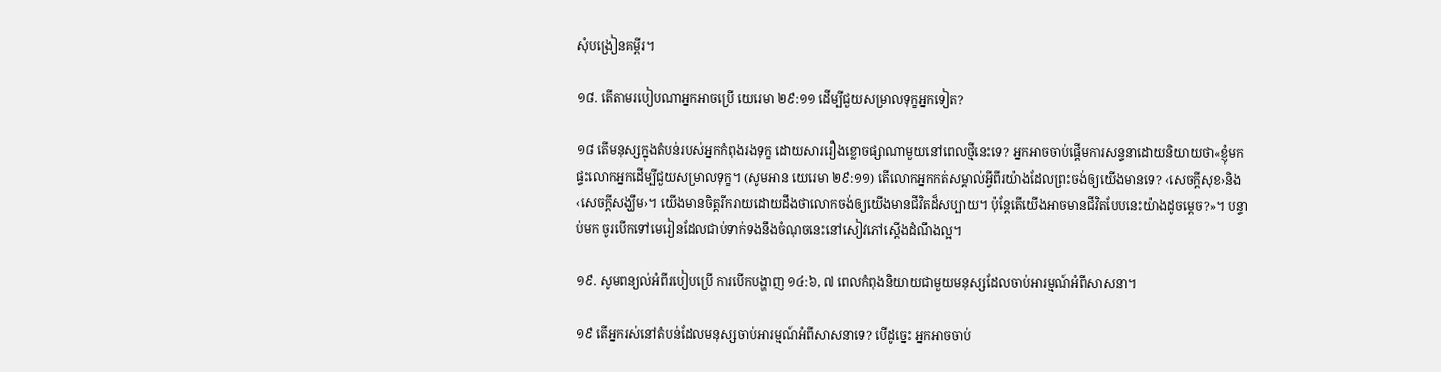សុំបង្រៀនគម្ពីរ។

១៨. តើតាមរបៀបណាអ្នកអាចប្រើ យេរេមា ២៩:១១ ដើម្បីជួយសម្រាលទុក្ខអ្នកទៀត?

១៨ តើមនុស្សក្នុងតំបន់របស់អ្នកកំពុងរងទុក្ខ ដោយសាររឿងខ្លោចផ្សាណាមួយនៅពេលថ្មីនេះទេ? អ្នកអាចចាប់ផ្ដើមការសន្ទនាដោយនិយាយថា«ខ្ញុំមកផ្ទះលោកអ្នកដើម្បីជួយសម្រាលទុក្ខ។ (សូមអាន យេរេមា ២៩:១១) តើលោកអ្នកកត់សម្គាល់អ្វីពីរយ៉ាងដែលព្រះចង់ឲ្យយើងមានទេ? ‹សេចក្ដីសុខ›និង‹សេចក្ដីសង្ឃឹម›។ យើងមានចិត្ដរីករាយដោយដឹងថាលោកចង់ឲ្យយើងមានជីវិតដ៏សប្បាយ។ ប៉ុន្ដែតើយើងអាចមានជីវិតបែបនេះយ៉ាងដូចម្ដេច?»។ បន្ទាប់មក ចូរបើកទៅមេរៀនដែលជាប់ទាក់ទងនឹងចំណុចនេះនៅសៀវភៅស្ដើងដំណឹងល្អ។

១៩. សូមពន្យល់អំពីរបៀបប្រើ ការបើកបង្ហាញ ១៤:៦, ៧ ពេលកំពុងនិយាយជាមួយមនុស្សដែលចាប់អារម្មណ៍អំពីសាសនា។

១៩ តើអ្នករស់នៅតំបន់ដែលមនុស្សចាប់អារម្មណ៍អំពីសាសនាទេ? បើដូច្នេះ អ្នកអាចចាប់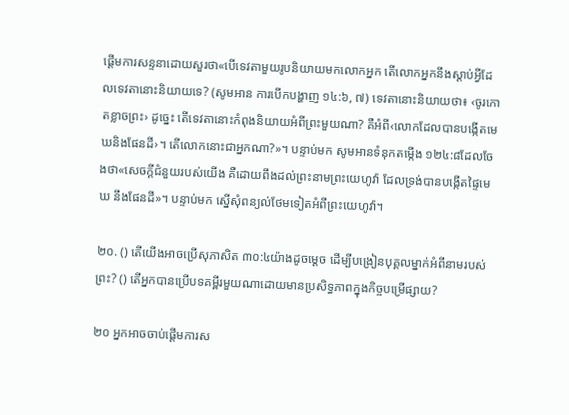ផ្ដើមការសន្ទនាដោយសួរថា«បើទេវតាមួយរូបនិយាយមកលោកអ្នក តើលោកអ្នកនឹងស្ដាប់អ្វីដែលទេវតានោះនិយាយទេ? (សូមអាន ការបើកបង្ហាញ ១៤:៦, ៧) ទេវតានោះនិយាយថា៖ ‹ចូរកោតខ្លាចព្រះ› ដូច្នេះ តើទេវតានោះកំពុងនិយាយអំពីព្រះមួយណា? គឺអំពី‹លោកដែលបានបង្កើតមេឃនិងផែនដី›។ តើលោកនោះជាអ្នកណា?»។ បន្ទាប់មក សូមអានទំនុកតម្កើង ១២៤:៨ដែលចែងថា«សេចក្ដីជំនួយរបស់យើង គឺដោយពឹងដល់ព្រះនាមព្រះយេហូវ៉ា ដែលទ្រង់បានបង្កើតផ្ទៃមេឃ នឹងផែនដី»។ បន្ទាប់មក ស្នើសុំពន្យល់ថែមទៀតអំពីព្រះយេហូវ៉ា។

២០. () តើយើងអាចប្រើសុភាសិត ៣០:៤យ៉ាងដូចម្ដេច ដើម្បីបង្រៀនបុគ្គលម្នាក់អំពីនាមរបស់ព្រះ? () តើអ្នកបានប្រើបទគម្ពីរមួយណាដោយមានប្រសិទ្ធភាពក្នុងកិច្ចបម្រើផ្សាយ?

២០ អ្នកអាចចាប់ផ្ដើមការស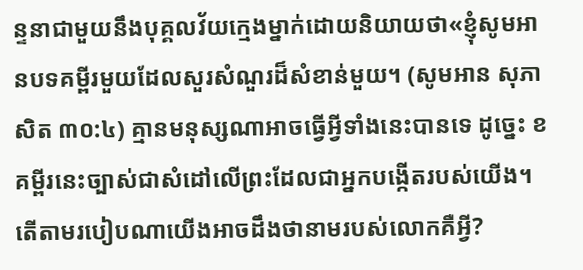ន្ទនាជាមួយនឹងបុគ្គលវ័យក្មេងម្នាក់ដោយនិយាយថា«ខ្ញុំសូមអានបទគម្ពីរមួយដែលសួរសំណួរដ៏សំខាន់មួយ។ (សូមអាន សុភាសិត ៣០:៤) គ្មានមនុស្សណាអាចធ្វើអ្វីទាំងនេះបានទេ ដូច្នេះ ខគម្ពីរនេះច្បាស់ជាសំដៅលើព្រះដែលជាអ្នកបង្កើតរបស់យើង។ តើតាមរបៀបណាយើងអាចដឹងថានាមរបស់លោកគឺអ្វី?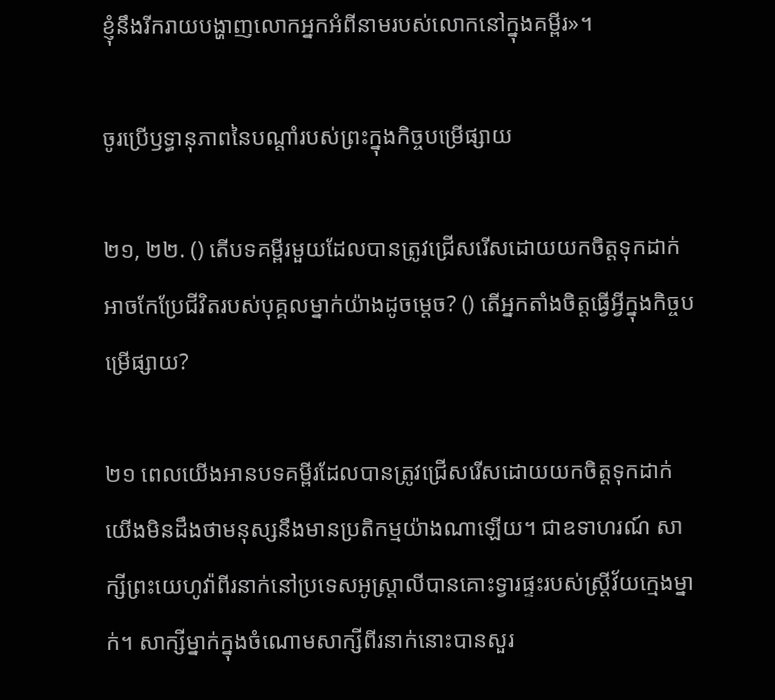ខ្ញុំនឹងរីករាយបង្ហាញលោកអ្នកអំពីនាមរបស់លោកនៅក្នុងគម្ពីរ»។

ចូរប្រើឫទ្ធានុភាពនៃបណ្ដាំរបស់ព្រះក្នុងកិច្ចបម្រើផ្សាយ

២១, ២២. () តើបទគម្ពីរមួយដែលបានត្រូវជ្រើសរើសដោយយកចិត្ដទុកដាក់អាចកែប្រែជីវិតរបស់បុគ្គលម្នាក់យ៉ាងដូចម្ដេច? () តើអ្នកតាំងចិត្ដធ្វើអ្វីក្នុងកិច្ចបម្រើផ្សាយ?

២១ ពេលយើងអានបទគម្ពីរដែលបានត្រូវជ្រើសរើសដោយយកចិត្ដទុកដាក់ យើងមិនដឹងថាមនុស្សនឹងមានប្រតិកម្មយ៉ាងណាឡើយ។ ជាឧទាហរណ៍ សាក្សីព្រះយេហូវ៉ាពីរនាក់នៅប្រទេសអូស្ត្រាលីបានគោះទ្វារផ្ទះរបស់ស្ដ្រីវ័យក្មេងម្នាក់។ សាក្សីម្នាក់ក្នុងចំណោមសាក្សីពីរនាក់នោះបានសួរ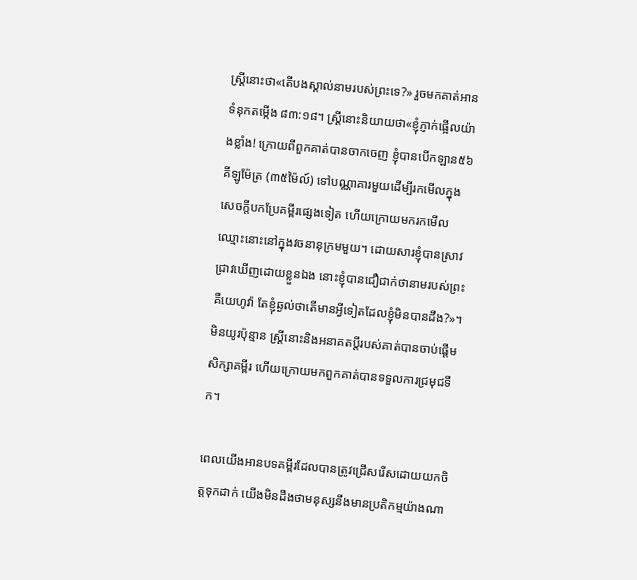ស្ដ្រីនោះថា«តើបងស្គាល់នាមរបស់ព្រះទេ?» រួចមកគាត់អានទំនុកតម្កើង ៨៣:១៨។ ស្ដ្រីនោះនិយាយថា«ខ្ញុំភ្ញាក់ផ្អើលយ៉ាងខ្លាំង! ក្រោយពីពួកគាត់បានចាកចេញ ខ្ញុំបានបើកឡាន៥៦គីឡូម៉ែត្រ (៣៥ម៉ៃល៍) ទៅបណ្ណាគារមួយដើម្បីរកមើលក្នុងសេចក្ដីបកប្រែគម្ពីរផ្សេងទៀត ហើយក្រោយមករកមើលឈ្មោះនោះនៅក្នុងវចនានុក្រមមួយ។ ដោយសារខ្ញុំបានស្រាវជ្រាវឃើញដោយខ្លួនឯង នោះខ្ញុំបានជឿជាក់ថានាមរបស់ព្រះគឺយេហូវ៉ា តែខ្ញុំឆ្ងល់ថាតើមានអ្វីទៀតដែលខ្ញុំមិនបានដឹង?»។ មិនយូរប៉ុន្មាន ស្ដ្រីនោះនិងអនាគតប្ដីរបស់គាត់បានចាប់ផ្ដើមសិក្សាគម្ពីរ ហើយក្រោយមកពួកគាត់បានទទួលការជ្រមុជទឹក។

ពេលយើងអានបទគម្ពីរដែលបានត្រូវជ្រើសរើសដោយយកចិត្ដទុកដាក់ យើងមិនដឹងថាមនុស្សនឹងមានប្រតិកម្មយ៉ាងណា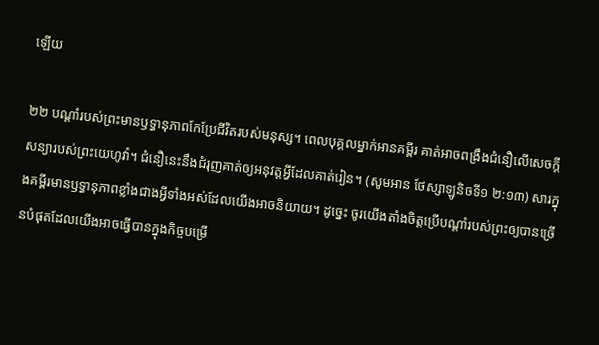ឡើយ

២២ បណ្ដាំរបស់ព្រះមានឫទ្ធានុភាពកែប្រែជីវិតរបស់មនុស្ស។ ពេលបុគ្គលម្នាក់អានគម្ពីរ គាត់អាចពង្រឹងជំនឿលើសេចក្ដីសន្យារបស់ព្រះយេហូវ៉ា។ ជំនឿនេះនឹងជំរុញគាត់ឲ្យអនុវត្ដអ្វីដែលគាត់រៀន។ (សូមអាន ថែស្សាឡូនិចទី១ ២:១៣) សារក្នុងគម្ពីរមានឫទ្ធានុភាពខ្លាំងជាងអ្វីទាំងអស់ដែលយើងអាចនិយាយ។ ដូច្នេះ ចូរយើងតាំងចិត្ដប្រើបណ្ដាំរបស់ព្រះឲ្យបានច្រើនបំផុតដែលយើងអាចធ្វើបានក្នុងកិច្ចបម្រើ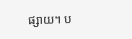ផ្សាយ។ ប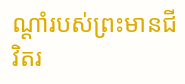ណ្ដាំរបស់ព្រះមានជីវិតរ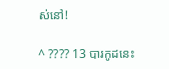ស់នៅ!

^ ???? 13 បារកូដនេះ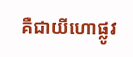គឺជាយីហោផ្លូវ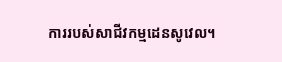ការរបស់សាជីវកម្មដេនសូវេល។